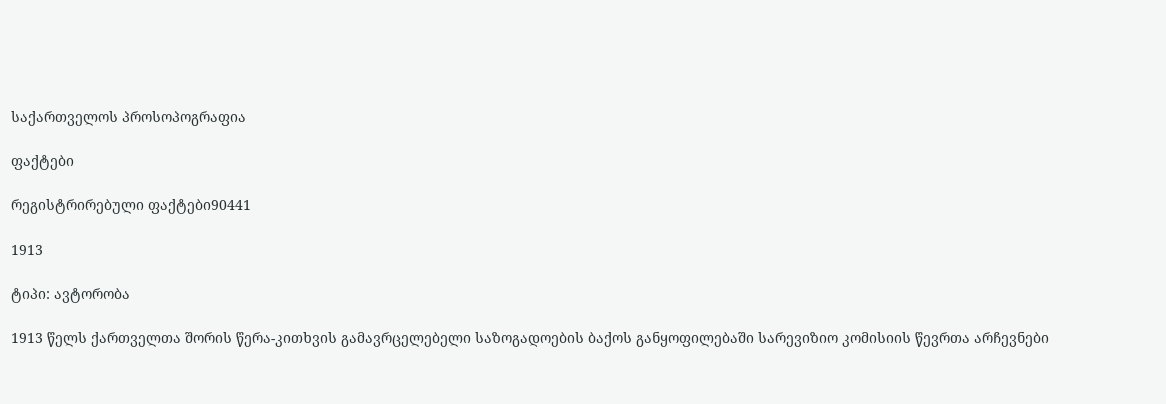საქართველოს პროსოპოგრაფია

ფაქტები

რეგისტრირებული ფაქტები90441

1913

ტიპი: ავტორობა

1913 წელს ქართველთა შორის წერა-კითხვის გამავრცელებელი საზოგადოების ბაქოს განყოფილებაში სარევიზიო კომისიის წევრთა არჩევნები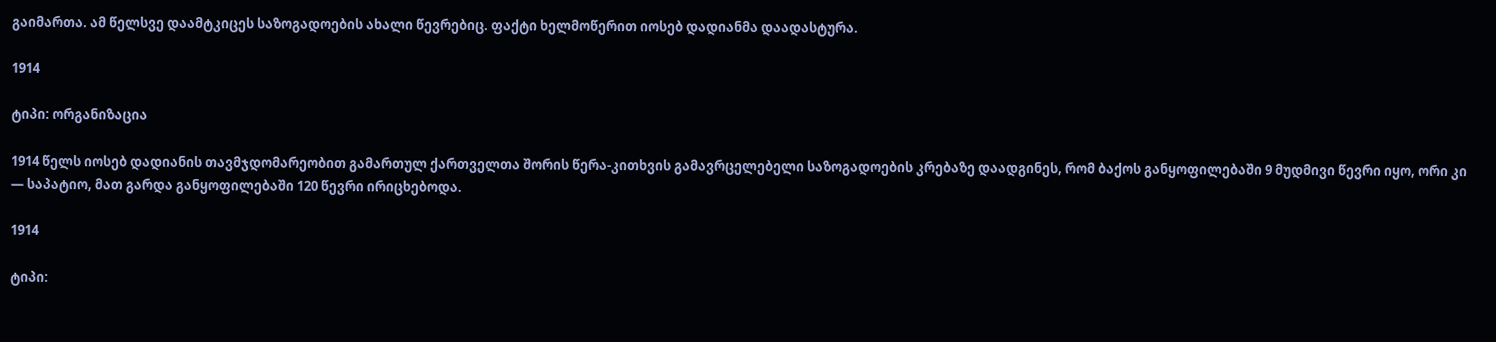გაიმართა. ამ წელსვე დაამტკიცეს საზოგადოების ახალი წევრებიც. ფაქტი ხელმოწერით იოსებ დადიანმა დაადასტურა.

1914

ტიპი: ორგანიზაცია

1914 წელს იოსებ დადიანის თავმჯდომარეობით გამართულ ქართველთა შორის წერა-კითხვის გამავრცელებელი საზოგადოების კრებაზე დაადგინეს, რომ ბაქოს განყოფილებაში 9 მუდმივი წევრი იყო, ორი კი — საპატიო, მათ გარდა განყოფილებაში 120 წევრი ირიცხებოდა.

1914

ტიპი: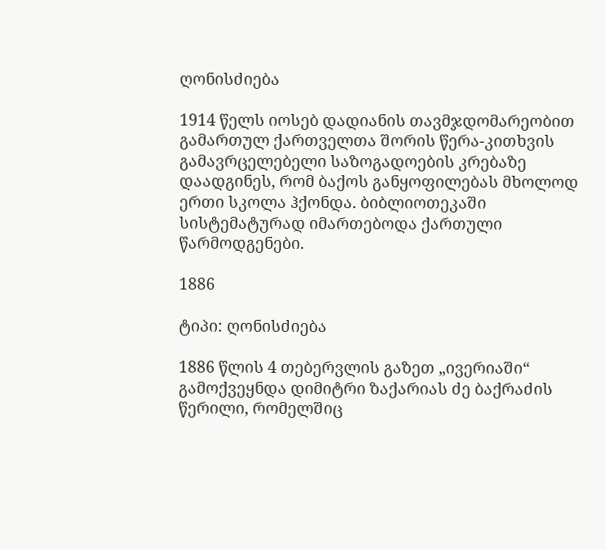ღონისძიება

1914 წელს იოსებ დადიანის თავმჯდომარეობით გამართულ ქართველთა შორის წერა-კითხვის გამავრცელებელი საზოგადოების კრებაზე დაადგინეს, რომ ბაქოს განყოფილებას მხოლოდ ერთი სკოლა ჰქონდა. ბიბლიოთეკაში სისტემატურად იმართებოდა ქართული წარმოდგენები.

1886

ტიპი: ღონისძიება

1886 წლის 4 თებერვლის გაზეთ „ივერიაში“ გამოქვეყნდა დიმიტრი ზაქარიას ძე ბაქრაძის წერილი, რომელშიც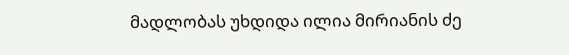მადლობას უხდიდა ილია მირიანის ძე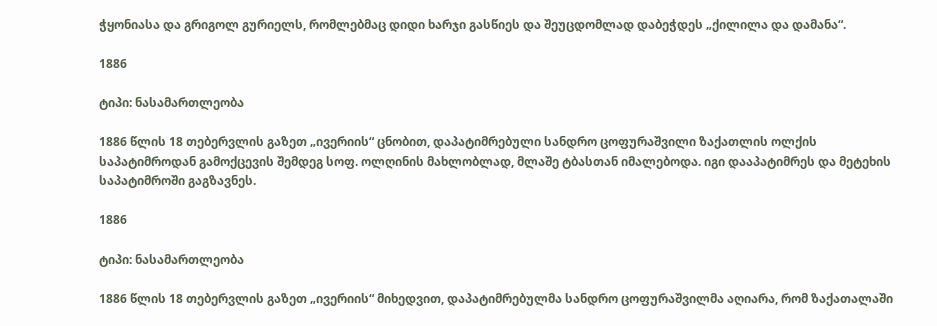ჭყონიასა და გრიგოლ გურიელს, რომლებმაც დიდი ხარჯი გასწიეს და შეუცდომლად დაბეჭდეს „ქილილა და დამანა“.

1886

ტიპი: ნასამართლეობა

1886 წლის 18 თებერვლის გაზეთ „ივერიის“ ცნობით, დაპატიმრებული სანდრო ცოფურაშვილი ზაქათლის ოლქის საპატიმროდან გამოქცევის შემდეგ სოფ. ოლღინის მახლობლად, მლაშე ტბასთან იმალებოდა. იგი დააპატიმრეს და მეტეხის საპატიმროში გაგზავნეს.

1886

ტიპი: ნასამართლეობა

1886 წლის 18 თებერვლის გაზეთ „ივერიის“ მიხედვით, დაპატიმრებულმა სანდრო ცოფურაშვილმა აღიარა, რომ ზაქათალაში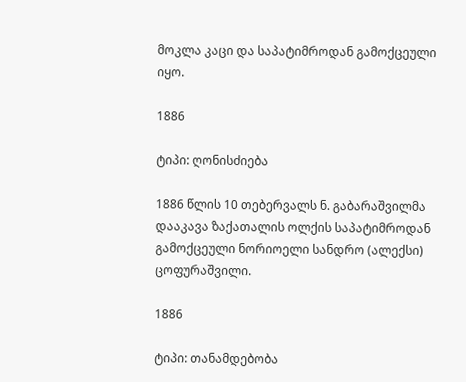მოკლა კაცი და საპატიმროდან გამოქცეული იყო.

1886

ტიპი: ღონისძიება

1886 წლის 10 თებერვალს ნ. გაბარაშვილმა დააკავა ზაქათალის ოლქის საპატიმროდან გამოქცეული ნორიოელი სანდრო (ალექსი) ცოფურაშვილი.

1886

ტიპი: თანამდებობა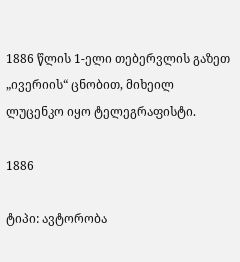1886 წლის 1-ელი თებერვლის გაზეთ „ივერიის“ ცნობით, მიხეილ ლუცენკო იყო ტელეგრაფისტი.

1886

ტიპი: ავტორობა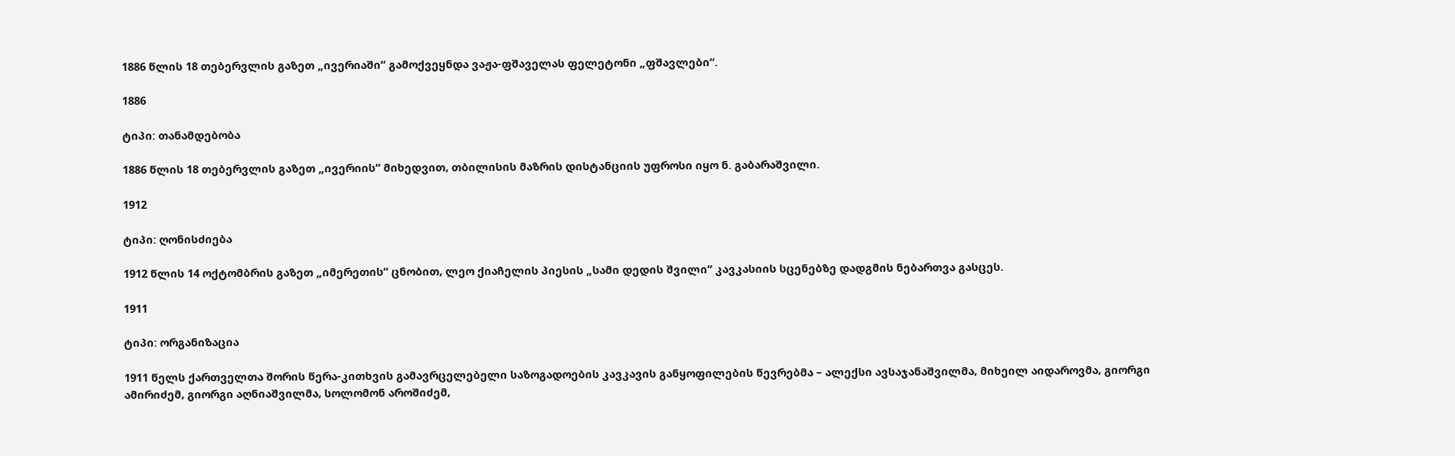1886 წლის 18 თებერვლის გაზეთ „ივერიაში“ გამოქვეყნდა ვაჟა-ფშაველას ფელეტონი „ფშავლები“.

1886

ტიპი: თანამდებობა

1886 წლის 18 თებერვლის გაზეთ „ივერიის“ მიხედვით, თბილისის მაზრის დისტანციის უფროსი იყო ნ. გაბარაშვილი.

1912

ტიპი: ღონისძიება

1912 წლის 14 ოქტომბრის გაზეთ „იმერეთის“ ცნობით, ლეო ქიაჩელის პიესის „სამი დედის შვილი“ კავკასიის სცენებზე დადგმის ნებართვა გასცეს.

1911

ტიპი: ორგანიზაცია

1911 წელს ქართველთა შორის წერა-კითხვის გამავრცელებელი საზოგადოების კავკავის განყოფილების წევრებმა – ალექსი ავსაჯანაშვილმა, მიხეილ აიდაროვმა, გიორგი ამირიძემ, გიორგი აღნიაშვილმა, სოლომონ აროშიძემ,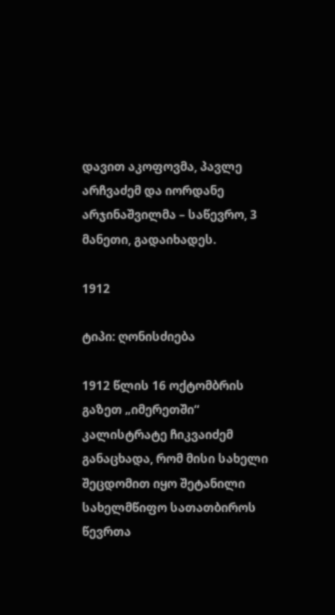დავით აკოფოვმა, პავლე არჩვაძემ და იორდანე არჯინაშვილმა – საწევრო, 3 მანეთი, გადაიხადეს.

1912

ტიპი: ღონისძიება

1912 წლის 16 ოქტომბრის გაზეთ „იმერეთში“ კალისტრატე ჩიკვაიძემ განაცხადა, რომ მისი სახელი შეცდომით იყო შეტანილი სახელმწიფო სათათბიროს წევრთა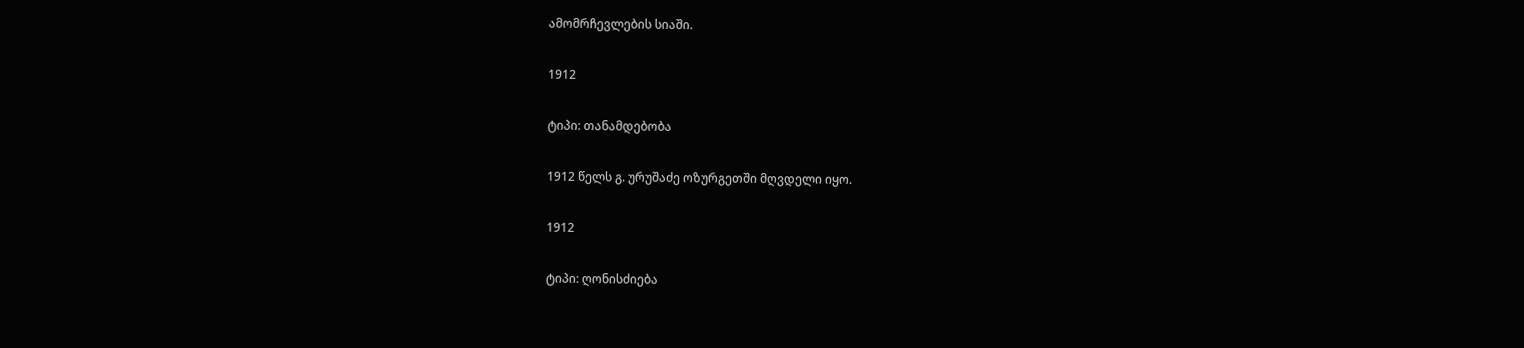ამომრჩევლების სიაში.

1912

ტიპი: თანამდებობა

1912 წელს გ. ურუშაძე ოზურგეთში მღვდელი იყო.

1912

ტიპი: ღონისძიება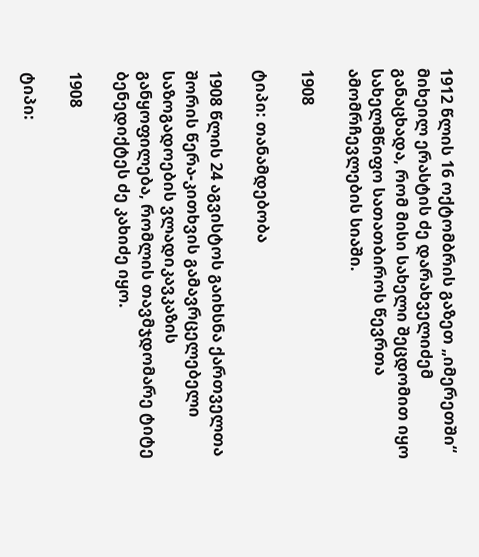1912 წლის 16 ოქტომბრის გაზეთ „იმერეთში“ მიხეილ ერასტის ძე დარახველიძემ განაცხადა, რომ მისი სახელი შეცდომით იყო სახელმწიფო სათათბიროს წევრთა ამომრჩევლების სიაში.

1908

ტიპი: თანამდებობა

1908 წლის 24 აგვისტოს გაიხსნა ქართველთა შორის წერა-კითხვის გამავრცელებელი საზოგადოების ვლადიკავკაზის განყოფილება, რომლის თავმჯდომარე ტიტე ბენედიქტეს ძე კახიძე იყო.

1908

ტიპი: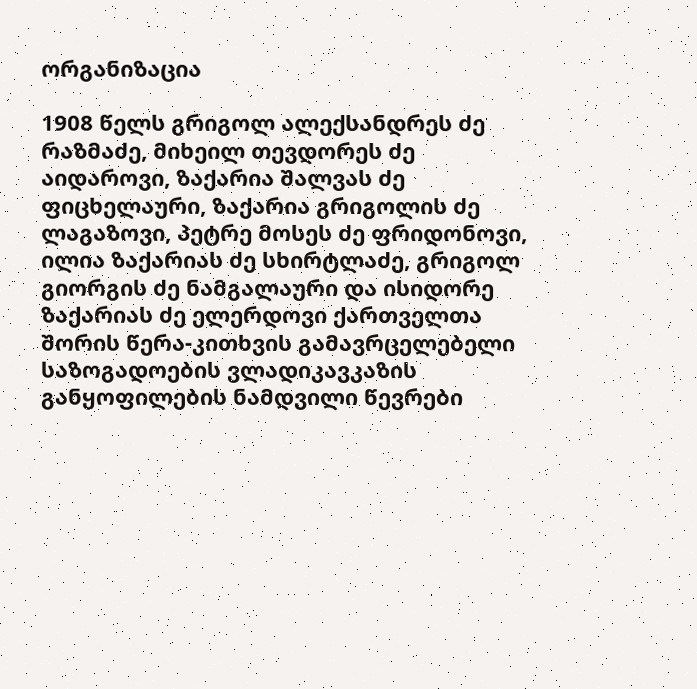ორგანიზაცია

1908 წელს გრიგოლ ალექსანდრეს ძე რაზმაძე, მიხეილ თევდორეს ძე აიდაროვი, ზაქარია შალვას ძე ფიცხელაური, ზაქარია გრიგოლის ძე ლაგაზოვი, პეტრე მოსეს ძე ფრიდონოვი, ილია ზაქარიას ძე სხირტლაძე, გრიგოლ გიორგის ძე ნამგალაური და ისიდორე ზაქარიას ძე ელერდოვი ქართველთა შორის წერა-კითხვის გამავრცელებელი საზოგადოების ვლადიკავკაზის განყოფილების ნამდვილი წევრები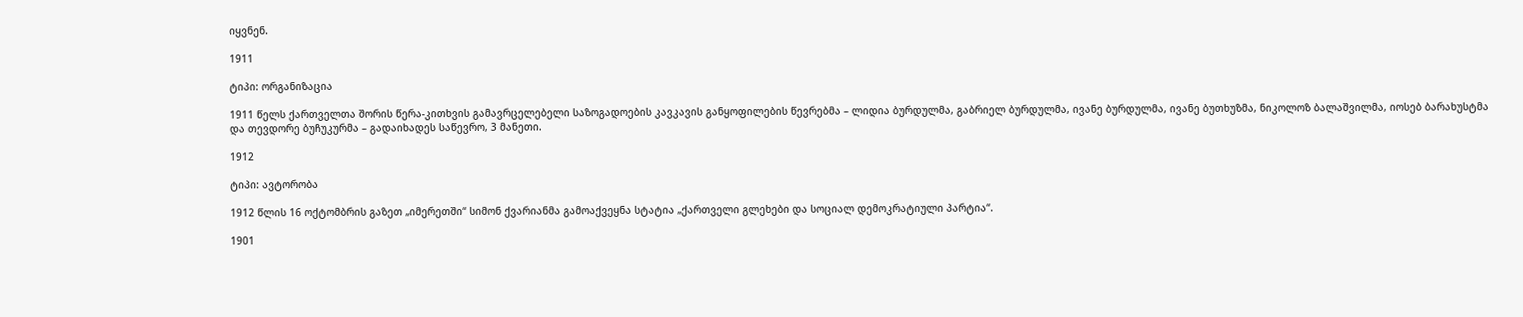იყვნენ.

1911

ტიპი: ორგანიზაცია

1911 წელს ქართველთა შორის წერა-კითხვის გამავრცელებელი საზოგადოების კავკავის განყოფილების წევრებმა – ლიდია ბურდულმა, გაბრიელ ბურდულმა, ივანე ბურდულმა, ივანე ბუთხუზმა, ნიკოლოზ ბალაშვილმა, იოსებ ბარახუსტმა და თევდორე ბუჩუკურმა – გადაიხადეს საწევრო, 3 მანეთი.

1912

ტიპი: ავტორობა

1912 წლის 16 ოქტომბრის გაზეთ „იმერეთში“ სიმონ ქვარიანმა გამოაქვეყნა სტატია „ქართველი გლეხები და სოციალ დემოკრატიული პარტია“.

1901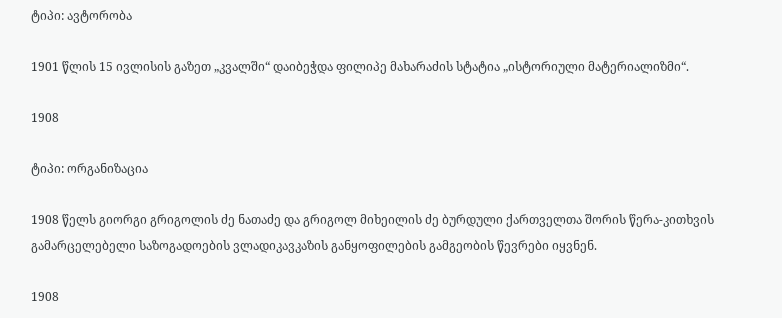ტიპი: ავტორობა

1901 წლის 15 ივლისის გაზეთ „კვალში“ დაიბეჭდა ფილიპე მახარაძის სტატია „ისტორიული მატერიალიზმი“.

1908

ტიპი: ორგანიზაცია

1908 წელს გიორგი გრიგოლის ძე ნათაძე და გრიგოლ მიხეილის ძე ბურდული ქართველთა შორის წერა-კითხვის გამარცელებელი საზოგადოების ვლადიკავკაზის განყოფილების გამგეობის წევრები იყვნენ.

1908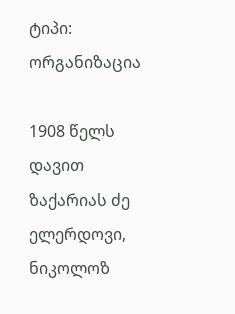ტიპი: ორგანიზაცია

1908 წელს დავით ზაქარიას ძე ელერდოვი, ნიკოლოზ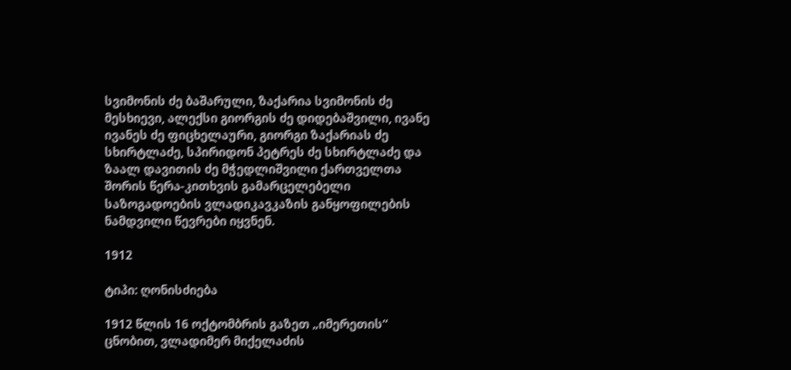სვიმონის ძე ბაშარული, ზაქარია სვიმონის ძე მესხიევი, ალექსი გიორგის ძე დიდებაშვილი, ივანე ივანეს ძე ფიცხელაური, გიორგი ზაქარიას ძე სხირტლაძე, სპირიდონ პეტრეს ძე სხირტლაძე და ზაალ დავითის ძე მჭედლიშვილი ქართველთა შორის წერა-კითხვის გამარცელებელი საზოგადოების ვლადიკავკაზის განყოფილების ნამდვილი წევრები იყვნენ.

1912

ტიპი: ღონისძიება

1912 წლის 16 ოქტომბრის გაზეთ „იმერეთის“ ცნობით, ვლადიმერ მიქელაძის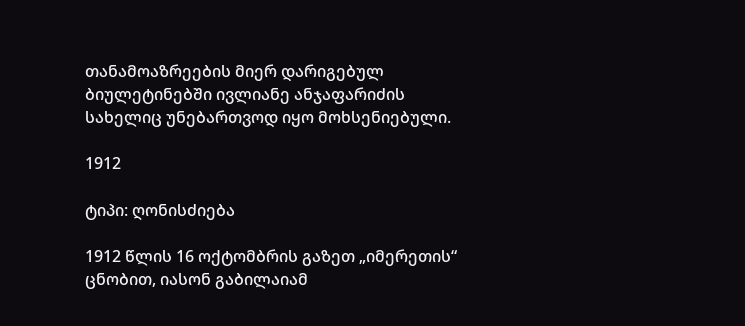თანამოაზრეების მიერ დარიგებულ ბიულეტინებში ივლიანე ანჯაფარიძის სახელიც უნებართვოდ იყო მოხსენიებული.

1912

ტიპი: ღონისძიება

1912 წლის 16 ოქტომბრის გაზეთ „იმერეთის“ ცნობით, იასონ გაბილაიამ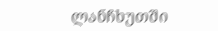ლანჩხუთში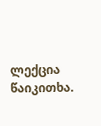ლექცია წაიკითხა.